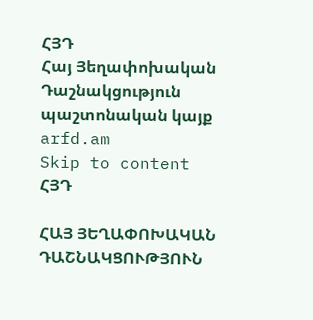ՀՅԴ
Հայ Յեղափոխական Դաշնակցություն պաշտոնական կայք arfd.am
Skip to content
ՀՅԴ

ՀԱՅ ՅԵՂԱՓՈԽԱԿԱՆ ԴԱՇՆԱԿՑՈՒԹՅՈՒՆ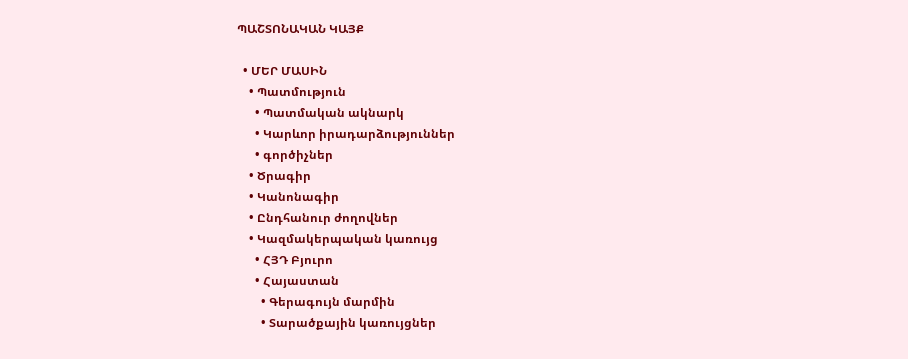ՊԱՇՏՈՆԱԿԱՆ ԿԱՅՔ

  • ՄԵՐ ՄԱՍԻՆ
    • Պատմություն
      • Պատմական ակնարկ
      • Կարևոր իրադարձություններ
      • գործիչներ
    • Ծրագիր
    • Կանոնագիր
    • Ընդհանուր ժողովներ
    • Կազմակերպական կառույց
      • ՀՅԴ Բյուրո
      • Հայաստան
        • Գերագույն մարմին
        • Տարածքային կառույցներ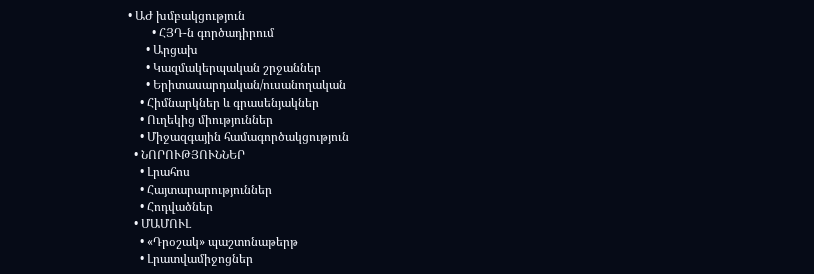• ԱԺ խմբակցություն
        • ՀՅԴ-ն գործադիրում
      • Արցախ
      • Կազմակերպական շրջաններ
      • Երիտասարդական/ուսանողական
    • Հիմնարկներ և գրասենյակներ
    • Ուղեկից միություններ
    • Միջազգային համագործակցություն
  • ՆՈՐՈՒԹՅՈՒՆՆԵՐ
    • Լրահոս
    • Հայտարարություններ
    • Հոդվածներ
  • ՄԱՄՈՒԼ
    • «Դրօշակ» պաշտոնաթերթ
    • Լրատվամիջոցներ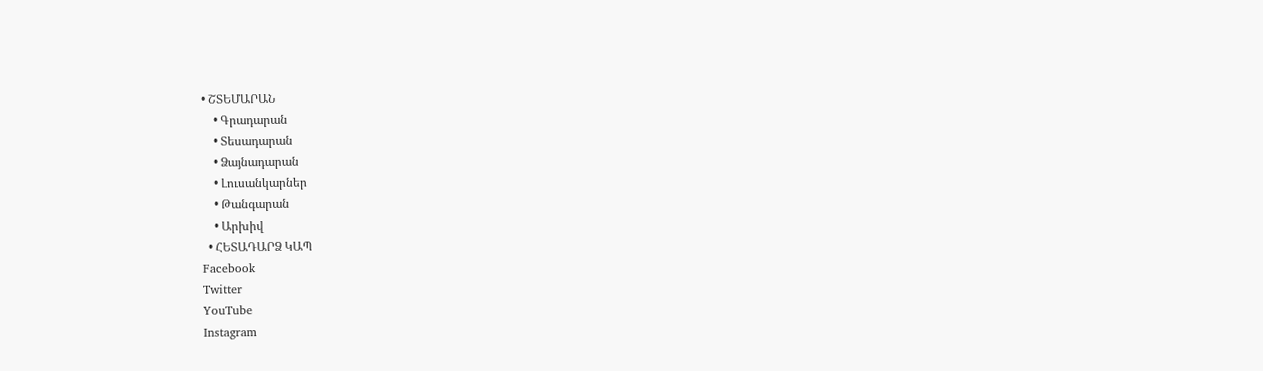• ՇՏԵՄԱՐԱՆ
    • Գրադարան
    • Տեսադարան
    • Ձայնադարան
    • Լուսանկարներ
    • Թանգարան
    • Արխիվ
  • ՀԵՏԱԴԱՐՁ ԿԱՊ
Facebook
Twitter
YouTube
Instagram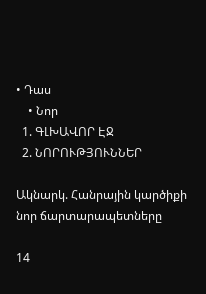• Դաս
    • Նոր
  1. ԳԼԽԱՎՈՐ ԷՋ
  2. ՆՈՐՈՒԹՅՈՒՆՆԵՐ

Ակնարկ. Հանրային կարծիքի նոր ճարտարապետները

14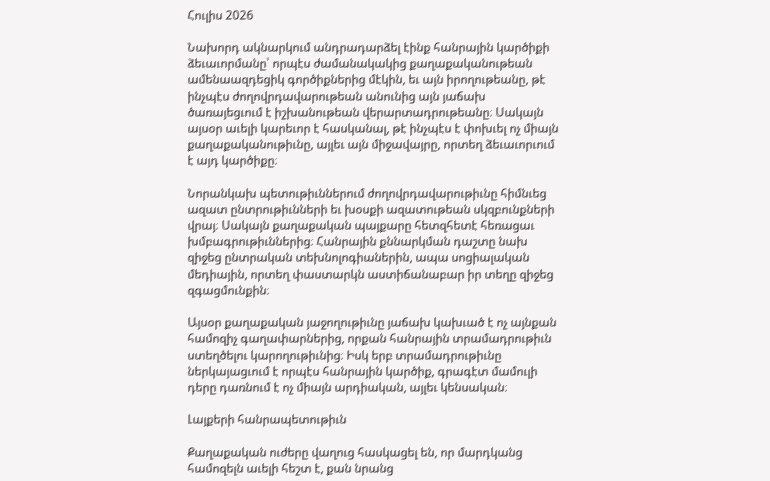Հուլիս 2026

Նախորդ ակնարկում անդրադարձել էինք հանրային կարծիքի ձեւաւորմանը՝ որպէս ժամանակակից քաղաքականութեան ամենաազդեցիկ գործիքներից մէկին, եւ այն իրողութեանը, թէ ինչպէս ժողովրդավարութեան անունից այն յաճախ ծառայեցւում է իշխանութեան վերարտադրութեանը։ Սակայն այսօր աւելի կարեւոր է հասկանալ, թէ ինչպէս է փոխւել ոչ միայն քաղաքականութիւնը, այլեւ այն միջավայրը, որտեղ ձեւաւորւում է այդ կարծիքը։

Նորանկախ պետութիւններում ժողովրդավարութիւնը հիմնւեց ազատ ընտրութիւնների եւ խօսքի ազատութեան սկզբունքների վրայ։ Սակայն քաղաքական պայքարը հետզհետէ հեռացաւ խմբագրութիւններից։ Հանրային քննարկման դաշտը նախ զիջեց ընտրական տեխնոլոգիաներին, ապա սոցիալական մեդիային, որտեղ փաստարկն աստիճանաբար իր տեղը զիջեց զգացմունքին։

Այսօր քաղաքական յաջողութիւնը յաճախ կախւած է ոչ այնքան համոզիչ գաղափարներից, որքան հանրային տրամադրութիւն ստեղծելու կարողութիւնից։ Իսկ երբ տրամադրութիւնը ներկայացւում է որպէս հանրային կարծիք, գրագէտ մամուլի դերը դառնում է ոչ միայն արդիական, այլեւ կենսական։

Լայքերի հանրապետութիւն

Քաղաքական ուժերը վաղուց հասկացել են, որ մարդկանց համոզելն աւելի հեշտ է, քան նրանց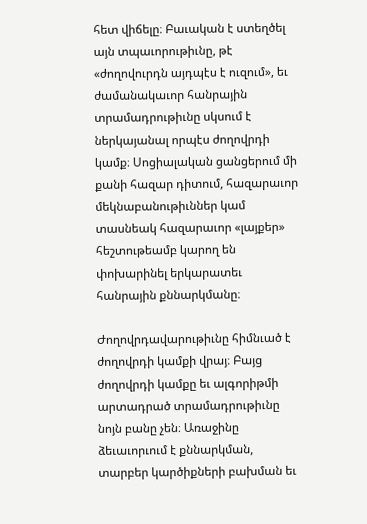հետ վիճելը։ Բաւական է ստեղծել այն տպաւորութիւնը, թէ «ժողովուրդն այդպէս է ուզում», եւ ժամանակաւոր հանրային տրամադրութիւնը սկսում է ներկայանալ որպէս ժողովրդի կամք։ Սոցիալական ցանցերում մի քանի հազար դիտում, հազարաւոր մեկնաբանութիւններ կամ տասնեակ հազարաւոր «լայքեր» հեշտութեամբ կարող են փոխարինել երկարատեւ հանրային քննարկմանը։

Ժողովրդավարութիւնը հիմնւած է ժողովրդի կամքի վրայ։ Բայց ժողովրդի կամքը եւ ալգորիթմի արտադրած տրամադրութիւնը նոյն բանը չեն։ Առաջինը ձեւաւորւում է քննարկման, տարբեր կարծիքների բախման եւ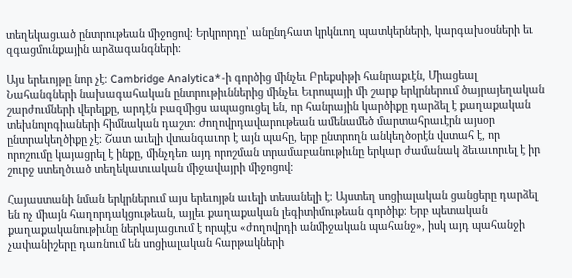տեղեկացւած ընտրութեան միջոցով։ Երկրորդը՝ անընդհատ կրկնւող պատկերների, կարգախօսների եւ զգացմունքային արձագանգների։

Այս երեւոյթը նոր չէ։ Cambridge Analytica*-ի գործից մինչեւ Բրեքսիթի հանրաքւէն, Միացեալ Նահանգների նախագահական ընտրութիւններից մինչեւ Եւրոպայի մի շարք երկրներում ծայրայեղական շարժումների վերելքը, արդէն բազմիցս ապացուցել են, որ հանրային կարծիքը դարձել է քաղաքական տեխնոլոգիաների հիմնական դաշտ։ Ժողովրդավարութեան ամենամեծ մարտահրաւէրն այսօր ընտրակեղծիքը չէ։ Շատ աւելի վտանգաւոր է այն պահը, երբ ընտրողն անկեղծօրէն վստահ է, որ որոշումը կայացրել է ինքը, մինչդեռ այդ որոշման տրամաբանութիւնը երկար ժամանակ ձեւաւորւել է իր շուրջ ստեղծւած տեղեկատւական միջավայրի միջոցով։

Հայաստանի նման երկրներում այս երեւոյթն աւելի տեսանելի է։ Այստեղ սոցիալական ցանցերը դարձել են ոչ միայն հաղորդակցութեան, այլեւ քաղաքական լեգիտիմութեան գործիք։ Երբ պետական քաղաքականութիւնը ներկայացւում է որպէս «ժողովրդի անմիջական պահանջ», իսկ այդ պահանջի չափանիշերը դառնում են սոցիալական հարթակների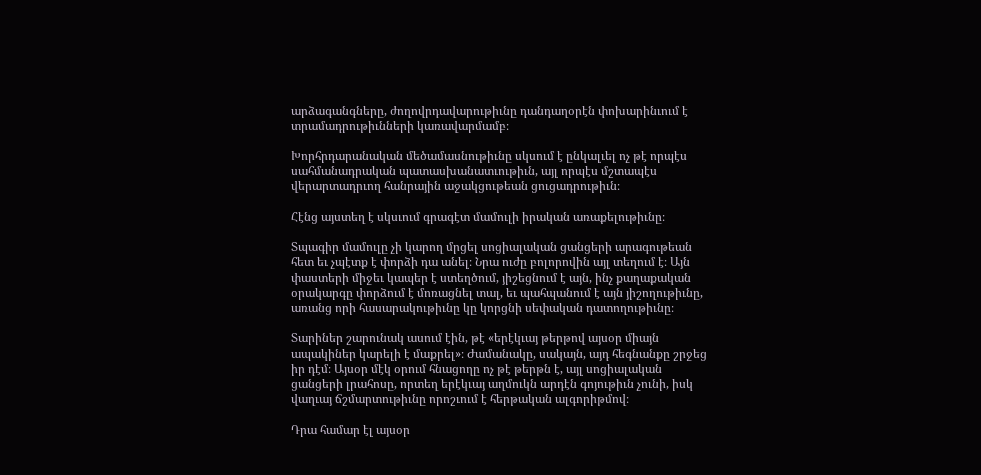արձագանգները, ժողովրդավարութիւնը դանդաղօրէն փոխարինւում է տրամադրութիւնների կառավարմամբ։

Խորհրդարանական մեծամասնութիւնը սկսում է ընկալւել ոչ թէ որպէս սահմանադրական պատասխանատւութիւն, այլ որպէս մշտապէս վերարտադրւող հանրային աջակցութեան ցուցադրութիւն։

Հէնց այստեղ է սկսւում գրագէտ մամուլի իրական առաքելութիւնը։

Տպագիր մամուլը չի կարող մրցել սոցիալական ցանցերի արագութեան հետ եւ չպէտք է փորձի դա անել։ Նրա ուժը բոլորովին այլ տեղում է։ Այն փաստերի միջեւ կապեր է ստեղծում, յիշեցնում է այն, ինչ քաղաքական օրակարգը փորձում է մոռացնել տալ, եւ պահպանում է այն յիշողութիւնը, առանց որի հասարակութիւնը կը կորցնի սեփական դատողութիւնը։

Տարիներ շարունակ ասում էին, թէ «երէկւայ թերթով այսօր միայն ապակիներ կարելի է մաքրել»։ Ժամանակը, սակայն, այդ հեգնանքը շրջեց իր դէմ։ Այսօր մէկ օրում հնացողը ոչ թէ թերթն է, այլ սոցիալական ցանցերի լրահոսը, որտեղ երէկւայ աղմուկն արդէն գոյութիւն չունի, իսկ վաղւայ ճշմարտութիւնը որոշւում է հերթական ալգորիթմով։

Դրա համար էլ այսօր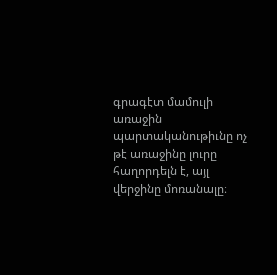գրագէտ մամուլի առաջին պարտականութիւնը ոչ թէ առաջինը լուրը հաղորդելն է, այլ վերջինը մոռանալը։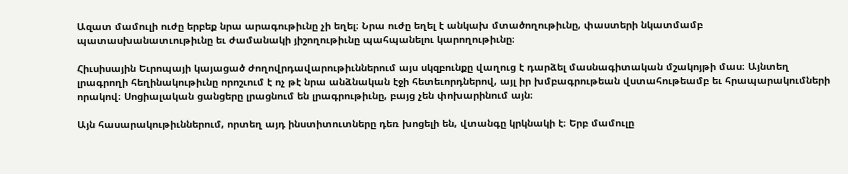Ազատ մամուլի ուժը երբեք նրա արագութիւնը չի եղել։ Նրա ուժը եղել է անկախ մտածողութիւնը, փաստերի նկատմամբ պատասխանատւութիւնը եւ ժամանակի յիշողութիւնը պահպանելու կարողութիւնը։

Հիւսիսային Եւրոպայի կայացած ժողովրդավարութիւններում այս սկզբունքը վաղուց է դարձել մասնագիտական մշակոյթի մաս։ Այնտեղ լրագրողի հեղինակութիւնը որոշւում է ոչ թէ նրա անձնական էջի հետեւորդներով, այլ իր խմբագրութեան վստահութեամբ եւ հրապարակումների որակով։ Սոցիալական ցանցերը լրացնում են լրագրութիւնը, բայց չեն փոխարինում այն։

Այն հասարակութիւններում, որտեղ այդ ինստիտուտները դեռ խոցելի են, վտանգը կրկնակի է։ Երբ մամուլը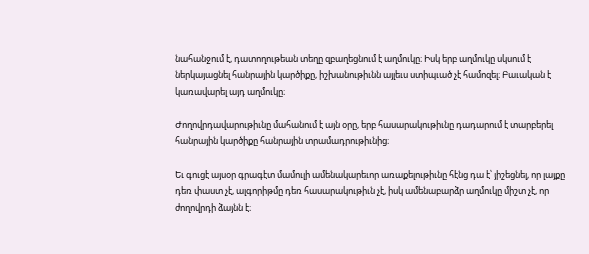նահանջում է, դատողութեան տեղը զբաղեցնում է աղմուկը։ Իսկ երբ աղմուկը սկսում է ներկայացնել հանրային կարծիքը, իշխանութիւնն այլեւս ստիպւած չէ համոզել։ Բաւական է կառավարել այդ աղմուկը։

Ժողովրդավարութիւնը մահանում է այն օրը, երբ հասարակութիւնը դադարում է տարբերել հանրային կարծիքը հանրային տրամադրութիւնից։

Եւ գուցէ այսօր գրագէտ մամուլի ամենակարեւոր առաքելութիւնը հէնց դա է՝ յիշեցնել, որ լայքը դեռ փաստ չէ, ալգորիթմը դեռ հասարակութիւն չէ, իսկ ամենաբարձր աղմուկը միշտ չէ, որ ժողովրդի ձայնն է։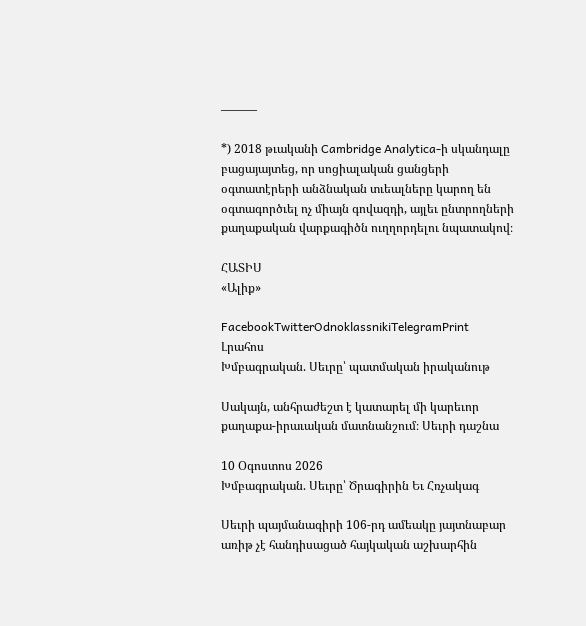———

*) 2018 թւականի Cambridge Analytica-ի սկանդալը բացայայտեց, որ սոցիալական ցանցերի օգտատէրերի անձնական տւեալները կարող են օգտագործւել ոչ միայն գովազդի, այլեւ ընտրողների քաղաքական վարքագիծն ուղղորդելու նպատակով։

ՀԱՏԻՍ
«Ալիք»

FacebookTwitterOdnoklassnikiTelegramPrint
Լրահոս
Խմբագրական. Սեւրը՝ պատմական իրականութ

Սակայն, անհրաժեշտ է կատարել մի կարեւոր քաղաքա-իրաւական մատնանշում։ Սեւրի դաշնա

10 Օգոստոս 2026
Խմբագրական. Սեւրը՝ Ծրագիրին Եւ Հռչակագ

Սեւրի պայմանագիրի 106-րդ ամեակը յայտնաբար առիթ չէ հանդիսացած հայկական աշխարհին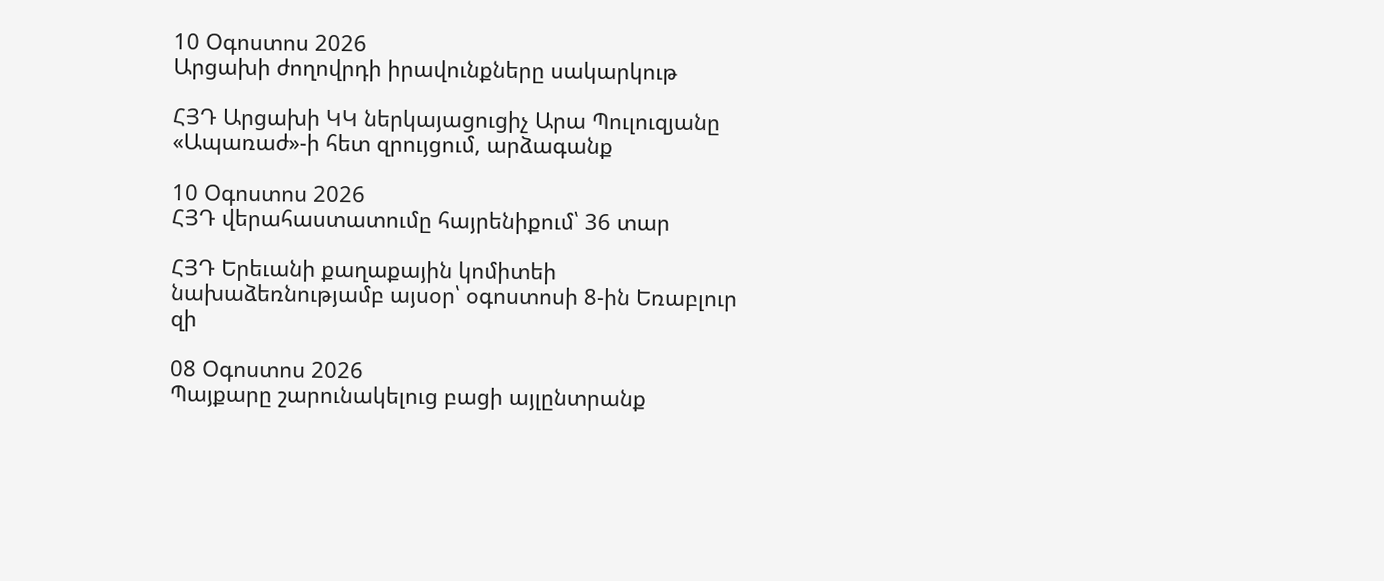10 Օգոստոս 2026
Արցախի ժողովրդի իրավունքները սակարկութ

ՀՅԴ Արցախի ԿԿ ներկայացուցիչ Արա Պուլուզյանը «Ապառաժ»-ի հետ զրույցում, արձագանք

10 Օգոստոս 2026
ՀՅԴ վերահաստատումը հայրենիքում՝ 36 տար

ՀՅԴ Երեւանի քաղաքային կոմիտեի նախաձեռնությամբ այսօր՝ օգոստոսի 8-ին Եռաբլուր զի

08 Օգոստոս 2026
Պայքարը շարունակելուց բացի այլընտրանք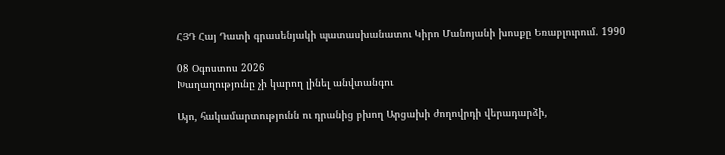ՀՅԴ Հայ Դատի գրասենյակի պատասխանատու Կիրո Մանոյանի խոսքը Եռաբլուրում. 1990

08 Օգոստոս 2026
Խաղաղությունը չի կարող լինել անվտանգու

Այո, հակամարտությունն ու դրանից բխող Արցախի ժողովրդի վերադարձի,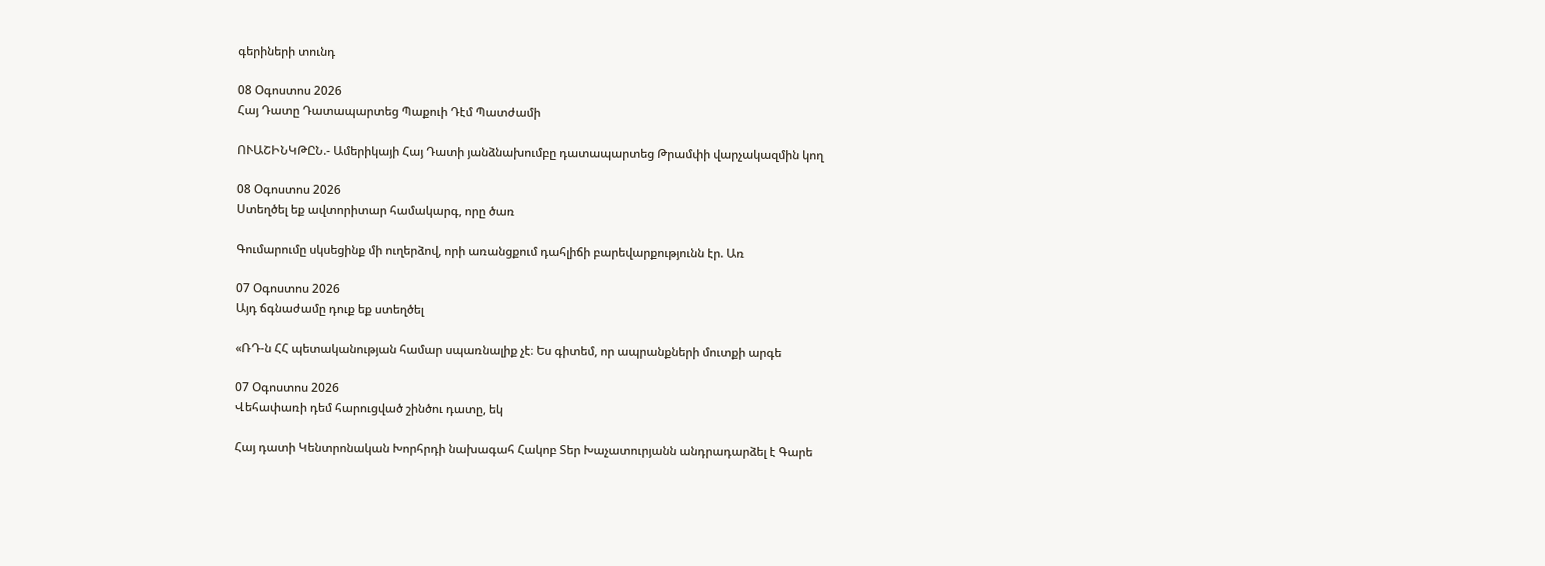գերիների տունդ

08 Օգոստոս 2026
Հայ Դատը Դատապարտեց Պաքուի Դէմ Պատժամի

ՈՒԱՇԻՆԿԹԸՆ.- Ամերիկայի Հայ Դատի յանձնախումբը դատապարտեց Թրամփի վարչակազմին կող

08 Օգոստոս 2026
Ստեղծել եք ավտորիտար համակարգ, որը ծառ

Գումարումը սկսեցինք մի ուղերձով, որի առանցքում դահլիճի բարեվարքությունն էր. Առ

07 Օգոստոս 2026
Այդ ճգնաժամը դուք եք ստեղծել

«ՌԴ-ն ՀՀ պետականության համար սպառնալիք չէ։ Ես գիտեմ, որ ապրանքների մուտքի արգե

07 Օգոստոս 2026
Վեհափառի դեմ հարուցված շինծու դատը, եկ

Հայ դատի Կենտրոնական Խորհրդի նախագահ Հակոբ Տեր Խաչատուրյանն անդրադարձել է Գարե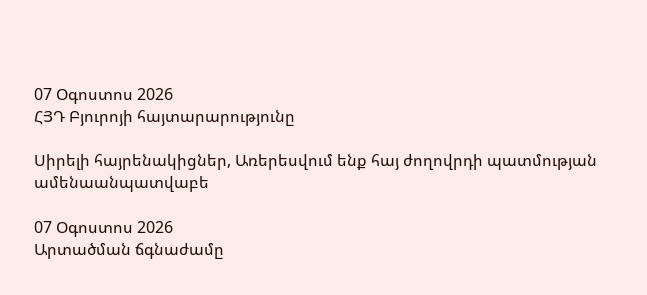07 Օգոստոս 2026
ՀՅԴ Բյուրոյի հայտարարությունը

Սիրելի հայրենակիցներ, Առերեսվում ենք հայ ժողովրդի պատմության ամենաանպատվաբե

07 Օգոստոս 2026
Արտածման ճգնաժամը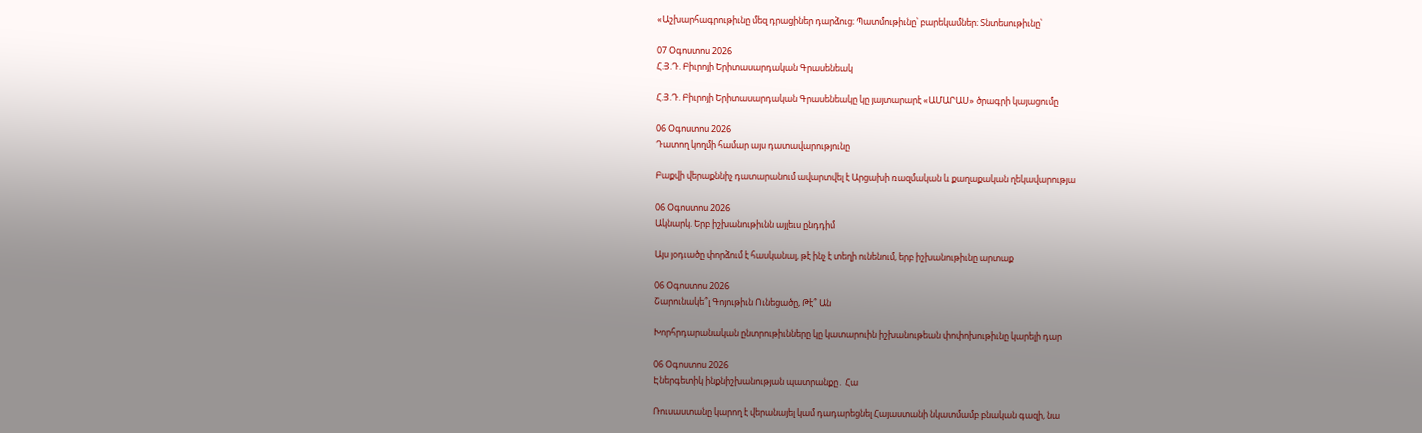«Աշխարհագրութիւնը մեզ դրացիներ դարձուց։ Պատմութիւնը՝ բարեկամներ։ Տնտեսութիւնը՝

07 Օգոստոս 2026
Հ.Յ.Դ. Բիւրոյի Երիտասարդական Գրասենեակ

Հ.Յ.Դ. Բիւրոյի Երիտասարդական Գրասենեակը կը յայտարարէ «ԱՄԱՐԱՍ» ծրագրի կայացումը

06 Օգոստոս 2026
Դատող կողմի համար այս դատավարությունը

Բաքվի վերաքննիչ դատարանում ավարտվել է Արցախի ռազմական և քաղաքական ղեկավարությա

06 Օգոստոս 2026
Ակնարկ. Երբ իշխանութիւնն այլեւս ընդդիմ

Այս յօդւածը փորձում է հասկանալ, թէ ինչ է տեղի ունենում, երբ իշխանութիւնը արտաք

06 Օգոստոս 2026
Շարունակե՞լ Գոյութիւն Ունեցածը, Թէ՞ Ան

Խորհրդարանական ընտրութիւնները կը կատարուին իշխանութեան փոփոխութիւնը կարելի դար

06 Օգոստոս 2026
Էներգետիկ ինքնիշխանության պատրանքը․ Հա

Ռուսաստանը կարող է վերանայել կամ դադարեցնել Հայաստանի նկատմամբ բնական գազի, նա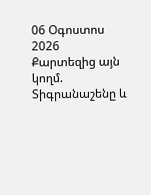06 Օգոստոս 2026
Քարտեզից այն կողմ. Տիգրանաշենը և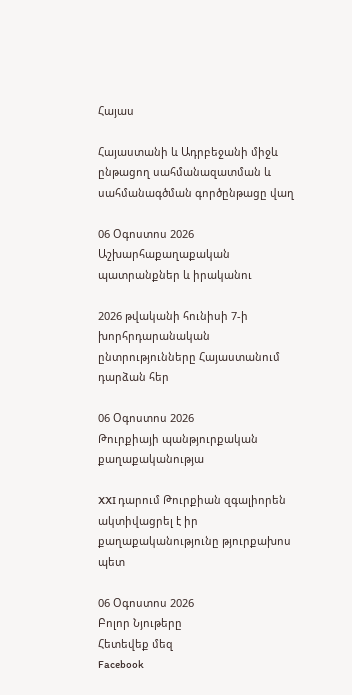Հայաս

Հայաստանի և Ադրբեջանի միջև ընթացող սահմանազատման և սահմանագծման գործընթացը վաղ

06 Օգոստոս 2026
Աշխարհաքաղաքական պատրանքներ և իրականու

2026 թվականի հունիսի 7-ի խորհրդարանական ընտրությունները Հայաստանում դարձան հեր

06 Օգոստոս 2026
Թուրքիայի պանթյուրքական քաղաքականությա

XXI դարում Թուրքիան զգալիորեն ակտիվացրել է իր քաղաքականությունը թյուրքախոս պետ

06 Օգոստոս 2026
Բոլոր Նյութերը
Հետեվեք մեզ
Facebook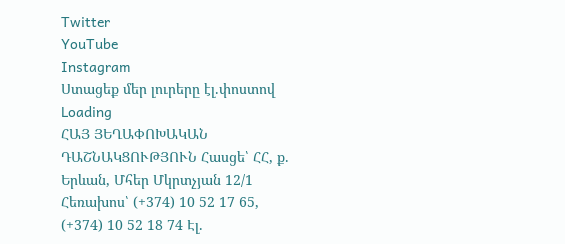Twitter
YouTube
Instagram
Ստացեք մեր լուրերը էլ.փոստով
Loading
ՀԱՅ ՅԵՂԱՓՈԽԱԿԱՆ ԴԱՇՆԱԿՑՈՒԹՅՈՒՆ Հասցե՝ ՀՀ, ք. Երևան, Մհեր Մկրտչյան 12/1 Հեռախոս՝ (+374) 10 52 17 65, (+374) 10 52 18 74 Էլ.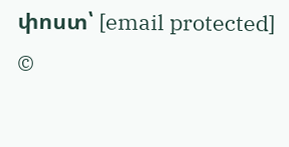փոստ՝ [email protected]
©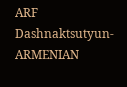ARF Dashnaktsutyun- ARMENIAN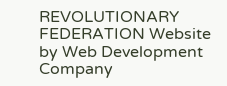REVOLUTIONARY FEDERATION Website by Web Development Company